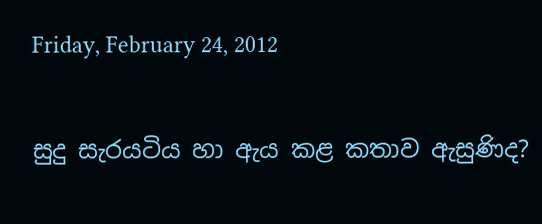Friday, February 24, 2012

සුදු සැරයටිය හා ඇය කළ කතාව ඇසුණිද?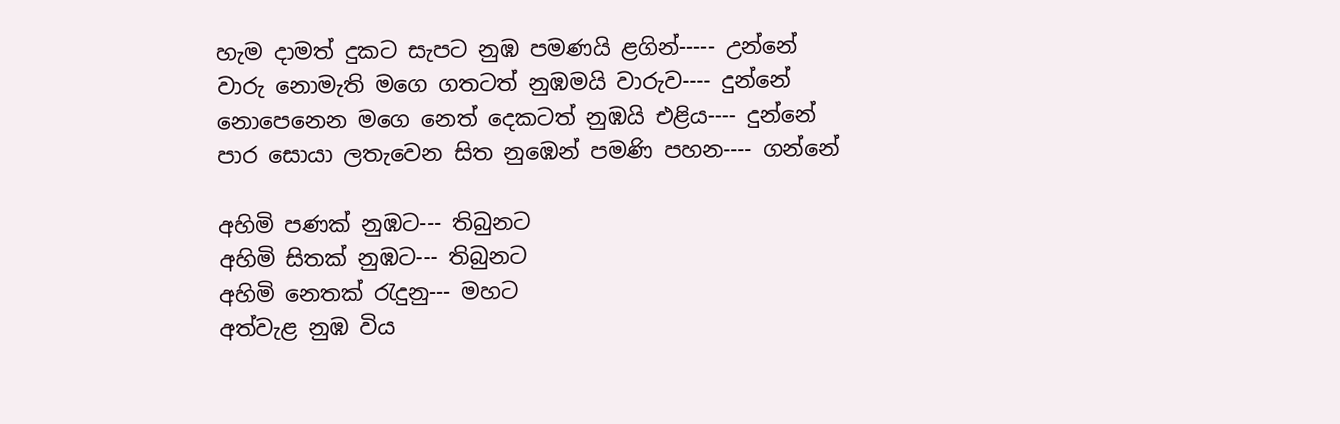හැම දාමත් දුකට සැපට නුඹ පමණයි ළගින්----- උන්නේ
වාරු නොමැති මගෙ ගතටත් නුඹමයි වාරුව---- දුන්නේ
නොපෙනෙන මගෙ නෙත් දෙකටත් නුඹයි එළිය---- දුන්නේ
පාර සොයා ලතැවෙන සිත නුඹෙන් පමණි පහන---- ගන්නේ

අහිමි පණක්‌ නුඹට--- තිබුනට
අහිමි සිතක්‌ නුඹට--- තිබුනට
අහිමි නෙතක්‌ රැදුනු--- මහට
අත්වැළ නුඹ විය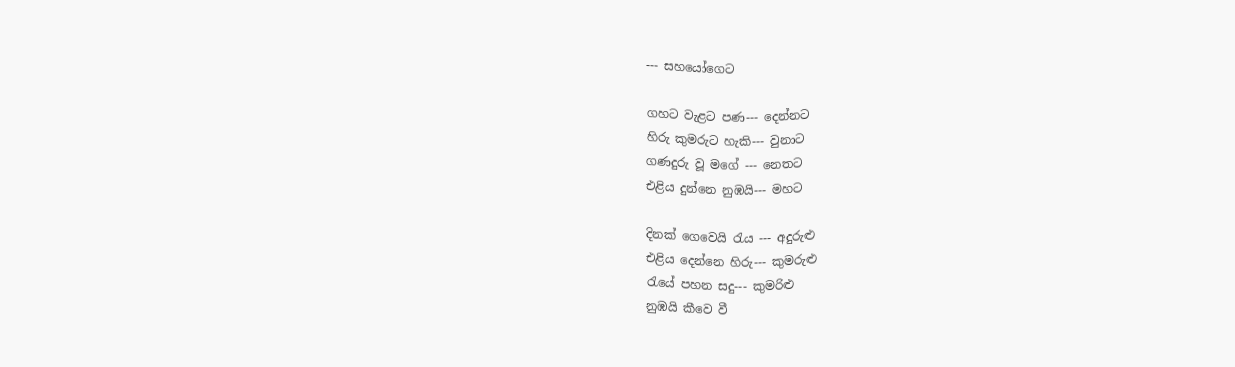--- සහයෝගෙට

ගහට වැළට පණ--- දෙන්නට
හිරු කුමරුට හැකි--- වුනාට
ගණදුරු වූ මගේ --- නෙතට
එළිය දුන්නෙ නුඹයි--- මහට

දිනක්‌ ගෙවෙයි රැය --- අදුරුළු
එළිය දෙන්නෙ හිරු--- කුමරුළු
රැයේ පහන සදු--- කුමරිළු
නුඹයි කීවෙ වී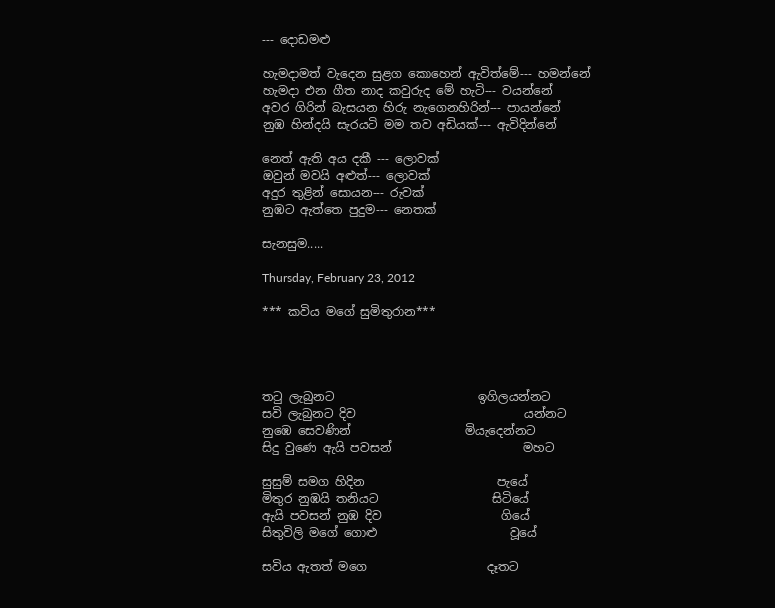--- දොඩමළු

හැමදාමත් වැදෙන සුළග කොහෙන් ඇවිත්මේ--- හමන්නේ
හැමදා එන ගීත නාද කවුරුද මේ හැටි--- වයන්නේ
අවර ගිරින් බැසයන හිරු නැගෙනහිරින්--- පායන්නේ
නුඹ හින්දයි සැරයටි මම තව අඩියක්‌--- ඇවිදින්නේ

නෙත් ඇති අය දකී --- ලොවක්‌
ඔවුන් මවයි අළුත්--- ලොවක්‌
අදුර තුළින් සොයන--- රුවක්‌
නුඹට ඇත්තෙ පුදුම--- නෙතක්‌

සැනසුම.....

Thursday, February 23, 2012

*** කවිය මගේ සුමිතුරාන***




තටු ලැබුනට                        ඉගිලයන්නට
සවි ලැබුනට දිව                            යන්නට
නුඹෙ සෙවණින්                   මියැදෙන්නට
සිදු වුණෙ ඇයි පවසන්                      මහට

සුසුම් සමග හිදින                      පැයේ
මිතුර නුඹයි තනියට                   සිටියේ
ඇයි පවසන් නුඹ දිව                    ගියේ
සිතුවිලි මගේ ගොළු                      වූයේ

සවිය ඇතත් මගෙ                    දෑතට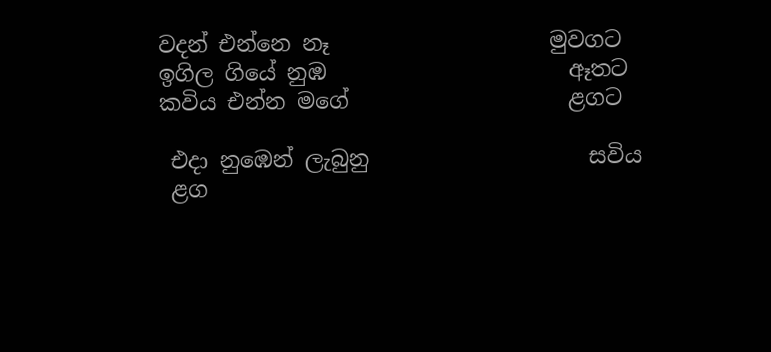වදන් එන්නෙ නෑ                    මුවගට
ඉගිල ගියේ නුඹ                      ඈතට
කවිය එන්න මගේ                    ළගට

 එදා නුඹෙන් ලැබුනු                    සවිය
 ළග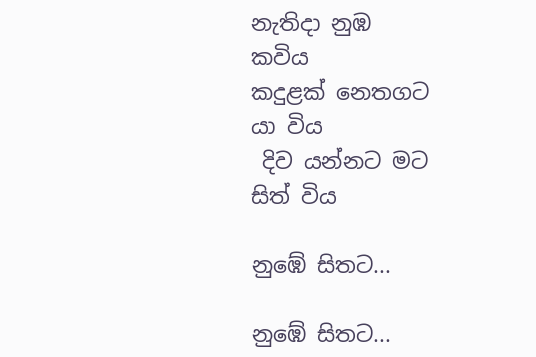නැතිදා නුඹ                           කවිය
කදුළක්‌ නෙතගට                        යා විය
 දිව යන්නට මට                       සිත් විය

නුඹේ සිතට...

නුඹේ සිතට...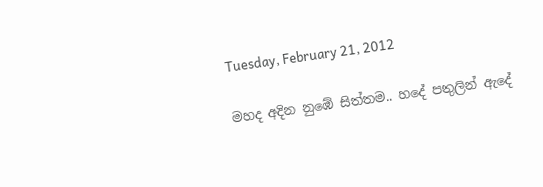Tuesday, February 21, 2012

මහද අදින නුඹේ සිත්තම.. හදේ පතුලින් ඇදේ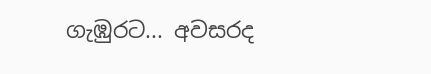ගැඹුරට... අවසරද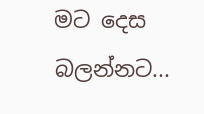මට දෙස බලන්නට...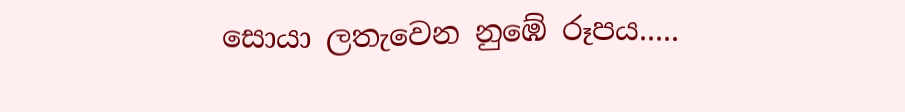සොයා ලතැවෙන නුඹේ රූපය.....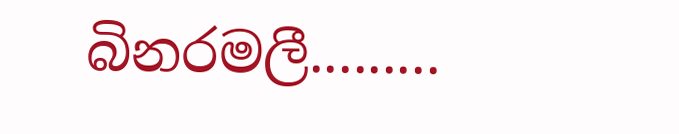බිනරමලී.........